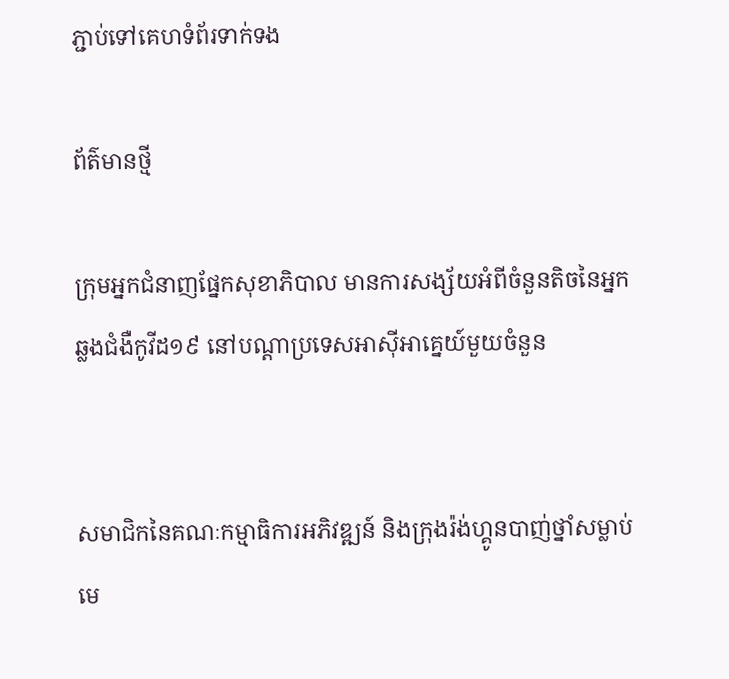ភ្ជាប់ទៅគេហទំព័រទាក់ទង

ព័ត៌មានថ្មី

ក្រុមអ្នកជំនាញផ្នែកសុខាភិបាល មានការសង្ស័យអំពីចំនួនតិចនៃអ្នកឆ្លងជំងឺកូវីដ១៩ នៅបណ្តាប្រទេសអាស៊ីអាគ្នេយ៍មួយចំនួន


សមាជិកនៃគណៈកម្មាធិការអភិវឌ្ឍន៍ និងក្រុងរ៉ង់ហ្គូនបាញ់ថ្នាំសម្លាប់មេ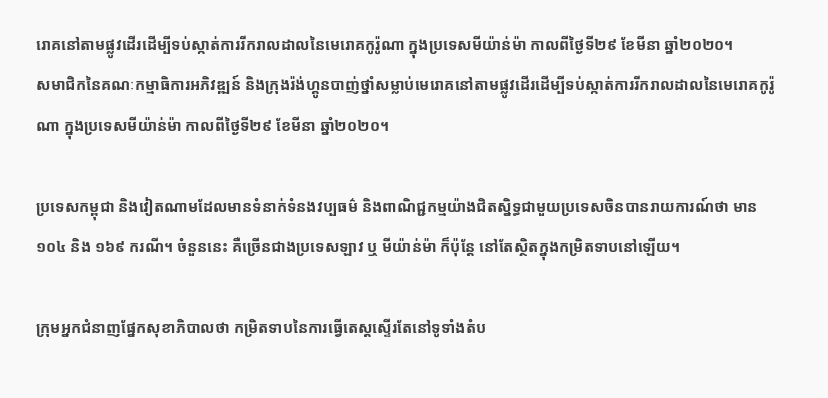រោគនៅតាមផ្លូវដើរដើម្បីទប់ស្កាត់ការរីករាលដាលនៃមេរោគកូរ៉ូណា ក្នុងប្រទេសមីយ៉ាន់ម៉ា កាលពីថ្ងៃទី២៩ ខែមីនា ឆ្នាំ២០២០។
សមាជិកនៃគណៈកម្មាធិការអភិវឌ្ឍន៍ និងក្រុងរ៉ង់ហ្គូនបាញ់ថ្នាំសម្លាប់មេរោគនៅតាមផ្លូវដើរដើម្បីទប់ស្កាត់ការរីករាលដាលនៃមេរោគកូរ៉ូណា ក្នុងប្រទេសមីយ៉ាន់ម៉ា កាលពីថ្ងៃទី២៩ ខែមីនា ឆ្នាំ២០២០។

ប្រទេសកម្ពុជា និងវៀតណាមដែលមានទំនាក់ទំនងវប្បធម៌ និងពាណិជ្ជកម្មយ៉ាងជិតស្និទ្ធជាមួយប្រទេសចិនបានរាយការណ៍ថា មាន ១០៤ និង ១៦៩ ករណី។ ចំនួននេះ គឺច្រើនជាងប្រទេសឡាវ ឬ មីយ៉ាន់ម៉ា ក៏ប៉ុន្តែ នៅតែស្ថិតក្នុងកម្រិតទាបនៅឡើយ។

ក្រុមអ្នកជំនាញផ្នែកសុខាភិបាលថា កម្រិតទាបនៃការធ្វើតេស្តស្ទើរតែនៅទូទាំងតំប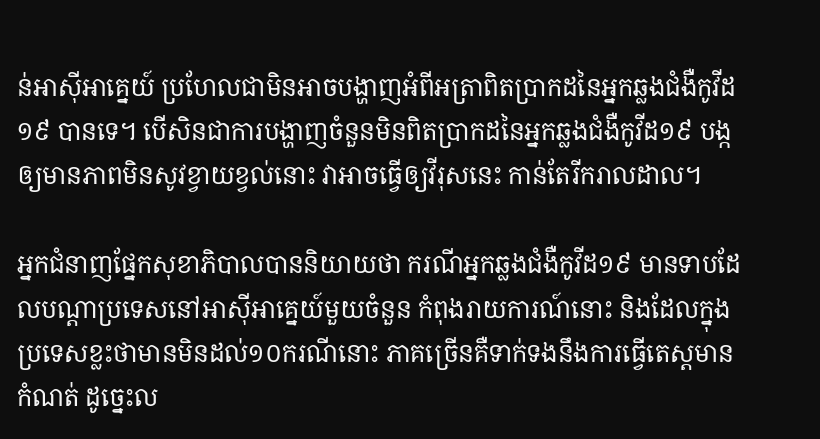ន់អាស៊ីអាគ្នេយ៍ ប្រហែលជាមិនអាចបង្ហាញអំពីអត្រាពិតប្រាកដនៃអ្នកឆ្លងជំងឺកូវីដ១៩ បានទេ។ បើសិនជាការបង្ហាញចំនួនមិនពិតប្រាកដនៃអ្នកឆ្លងជំងឺកូវីដ១៩ បង្កឲ្យមានភាពមិនសូវខ្វាយខ្វល់នោះ វាអាចធ្វើឲ្យវីរុសនេះ កាន់តែរីករាលដាល។

អ្នកជំនាញផ្នែកសុខាភិបាលបាននិយាយថា ករណីអ្នកឆ្លងជំងឺកូវីដ១៩ មានទាបដែលបណ្តាប្រទេសនៅអាស៊ីអាគ្នេយ៍មួយចំនួន កំពុងរាយការណ៍នោះ និងដែលក្នុងប្រទេសខ្លះថាមានមិនដល់១០ករណីនោះ ភាគច្រើនគឺទាក់ទងនឹងការធ្វើតេស្តមានកំណត់ ដូច្នេះល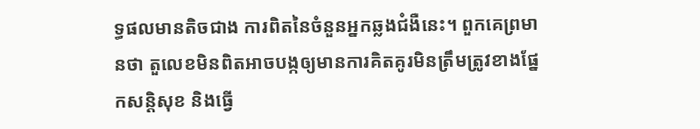ទ្ធផលមានតិចជាង ការពិតនៃចំនួនអ្នកឆ្លងជំងឺនេះ។ ពួកគេព្រមានថា តួលេខមិនពិតអាចបង្កឲ្យមានការគិតគូរមិនត្រឹមត្រូវខាងផ្នែកសន្តិសុខ និងធ្វើ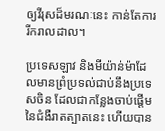ឲ្យវីរុសដ៏មរណៈនេះ កាន់តែការរីករាលដាល។

ប្រទេសឡាវ និងមីយ៉ាន់ម៉ាដែលមានព្រំប្រទល់ជាប់នឹងប្រទេសចិន ដែលជាកន្លែងចាប់ផ្តើមនៃជំងឺរាតត្បាតនេះ ហើយបាន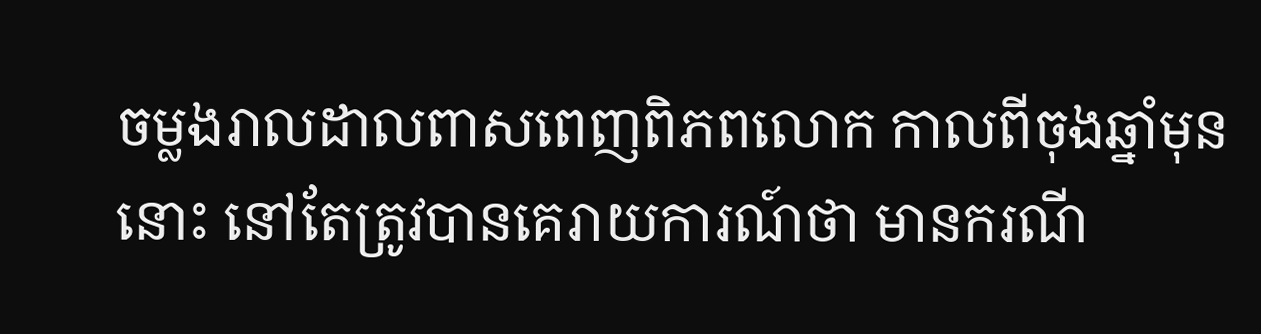ចម្លងរាលដាលពាសពេញពិភពលោក កាលពីចុងឆ្នាំមុននោះ នៅតែត្រូវបានគេរាយការណ៍ថា មានករណី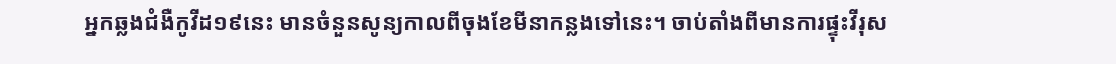អ្នកឆ្លងជំងឺកូវីដ១៩នេះ មានចំនួនសូន្យកាលពីចុងខែមីនាកន្លងទៅនេះ។ ចាប់តាំងពីមានការផ្ទុះវីរុស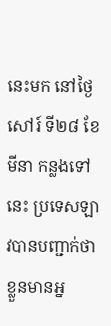នេះមក នៅថ្ងៃសៅរ៍ ទី២៨ ខែមីនា កន្លងទៅនេះ ប្រទេសឡាវបានបញ្ជាក់ថា ខ្លួនមានអ្ន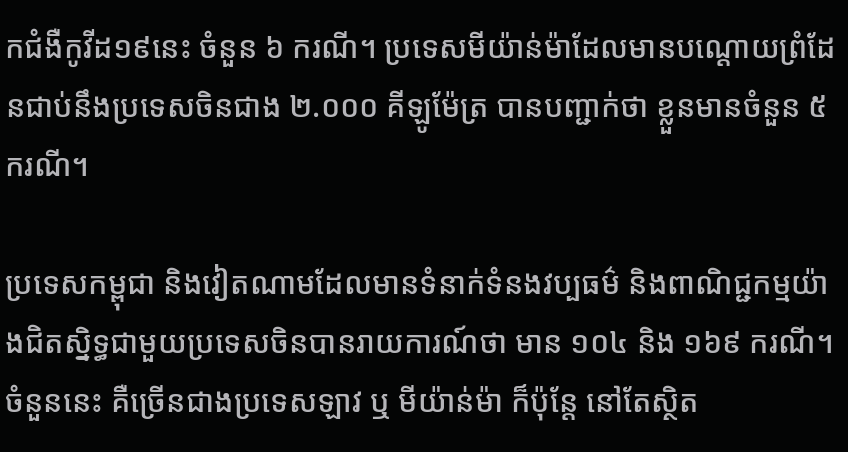កជំងឺកូវីដ១៩នេះ ចំនួន ៦ ករណី។ ប្រទេសមីយ៉ាន់ម៉ាដែលមានបណ្តោយព្រំដែនជាប់នឹងប្រទេសចិនជាង ២.០០០ គីឡូម៉ែត្រ បានបញ្ជាក់ថា ខ្លួនមានចំនួន ៥ ករណី។

ប្រទេសកម្ពុជា និងវៀតណាមដែលមានទំនាក់ទំនងវប្បធម៌ និងពាណិជ្ជកម្មយ៉ាងជិតស្និទ្ធជាមួយប្រទេសចិនបានរាយការណ៍ថា មាន ១០៤ និង ១៦៩ ករណី។ ចំនួននេះ គឺច្រើនជាងប្រទេសឡាវ ឬ មីយ៉ាន់ម៉ា ក៏ប៉ុន្តែ នៅតែស្ថិត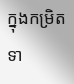ក្នុងកម្រិតទា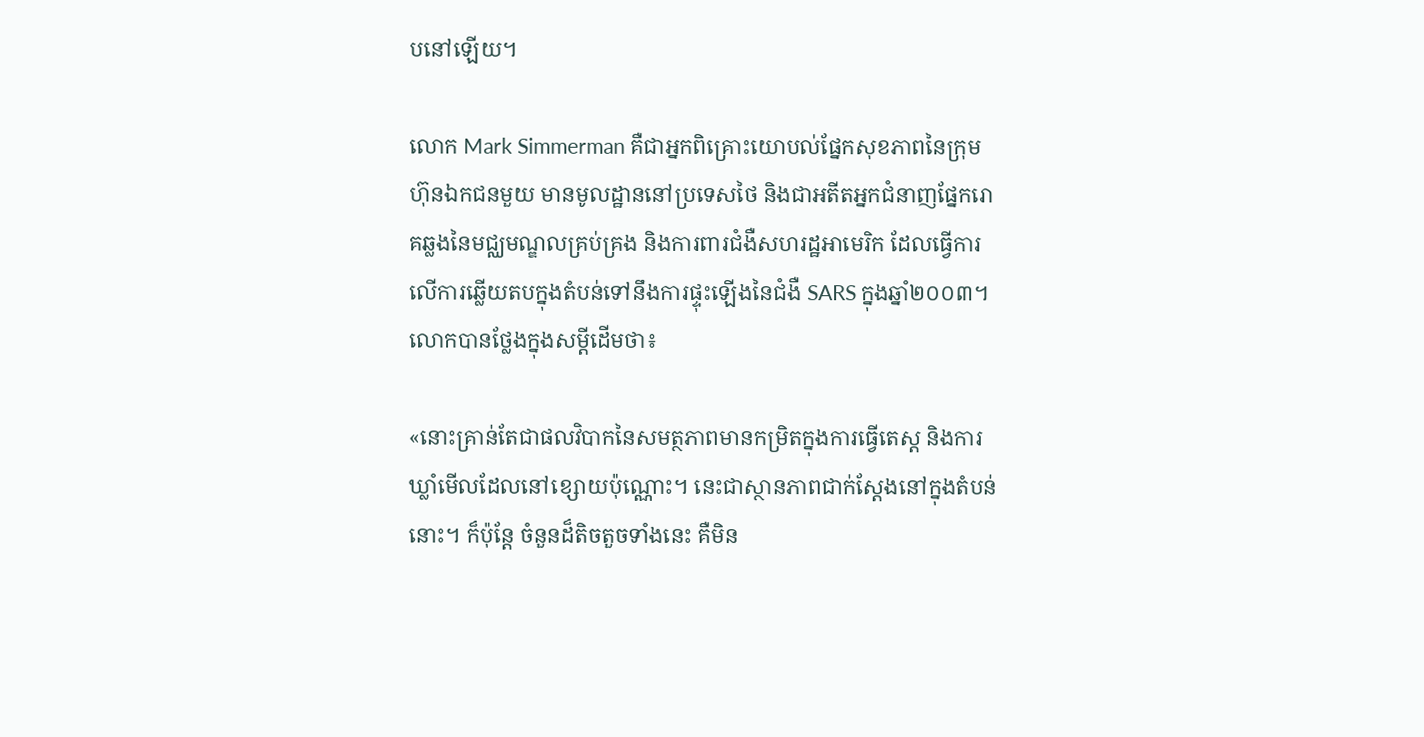បនៅឡើយ។

លោក Mark Simmerman គឺជាអ្នកពិគ្រោះយោបល់ផ្នែកសុខភាពនៃក្រុមហ៊ុនឯកជនមួយ មានមូលដ្ឋាននៅប្រទេសថៃ និងជាអតីតអ្នកជំនាញផ្នែករោគឆ្លងនៃមជ្ឈមណ្ឌលគ្រប់គ្រង និងការពារជំងឺសហរដ្ឋអាមេរិក ដែលធ្វើការលើការឆ្លើយតបក្នុងតំបន់ទៅនឹងការផ្ទុះឡើងនៃជំងឺ SARS ក្នុងឆ្នាំ២០០៣។ លោកបានថ្លែងក្នុងសម្តីដើមថា៖

«នោះគ្រាន់តែជាផលវិបាកនៃសមត្ថភាពមានកម្រិតក្នុងការធ្វើតេស្ត និងការឃ្លាំមើលដែលនៅខ្សោយប៉ុណ្ណោះ។ នេះជាស្ថានភាពជាក់ស្តែងនៅក្នុងតំបន់នោះ។ ក៏ប៉ុន្តែ ចំនួនដ៏តិចតួចទាំងនេះ គឺមិន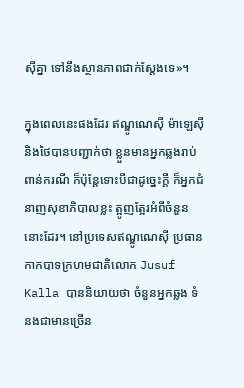ស៊ីគ្នា ទៅនឹងស្ថានភាពជាក់ស្តែងទេ»។

ក្នុងពេលនេះផងដែរ ឥណ្ឌូណេស៊ី ម៉ាឡេស៊ី និងថៃបានបញ្ជាក់ថា ខ្លួនមានអ្នកឆ្លងរាប់ពាន់ករណី ក៏ប៉ុន្តែទោះបីជាដូច្នេះក្តី ក៏អ្នកជំនាញសុខាភិបាលខ្លះ ត្អូញត្អែរអំពីចំនួននោះដែរ។ នៅប្រទេសឥណ្ឌូណេស៊ី ប្រធានកាកបាទក្រហមជាតិលោក Jusuf Kalla បាននិយាយថា ចំនួនអ្នកឆ្លង ទំនងជាមានច្រើន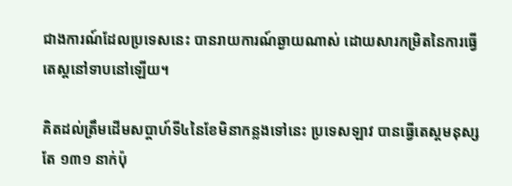ជាងការណ៍ដែលប្រទេសនេះ បានរាយការណ៍ឆ្ងាយណាស់ ដោយសារកម្រិតនៃការធ្វើតេស្តនៅទាបនៅឡើយ។

គិតដល់ត្រឹមដើមសប្តាហ៍ទី៤នៃខែមិនាកន្លងទៅនេះ ប្រទេសឡាវ បានធ្វើតេស្តមនុស្សតែ ១៣១ នាក់ប៉ុ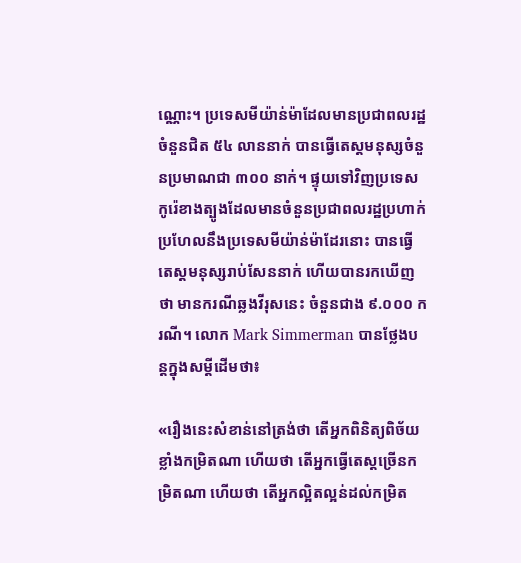ណ្ណោះ។ ប្រទេសមីយ៉ាន់ម៉ាដែលមានប្រជាពលរដ្ឋចំនួនជិត ៥៤ លាននាក់ បានធ្វើតេស្តមនុស្សចំនួនប្រមាណជា ៣០០ នាក់។ ផ្ទុយទៅវិញប្រទេសកូរ៉េខាងត្បូងដែលមានចំនួនប្រជាពលរដ្ឋប្រហាក់ប្រហែលនឹងប្រទេសមីយ៉ាន់ម៉ាដែរនោះ បានធ្វើតេស្តមនុស្សរាប់សែននាក់ ហើយបានរកឃើញថា មានករណីឆ្លងវីរុសនេះ ចំនួនជាង ៩.០០០ ករណី។ លោក Mark Simmerman បានថ្លែងបន្តក្នុងសម្តីដើមថា៖

«រឿងនេះសំខាន់នៅត្រង់ថា តើអ្នកពិនិត្យពិច័យខ្លាំងកម្រិតណា ហើយថា តើអ្នកធ្វើតេស្តច្រើនកម្រិតណា ហើយថា តើអ្នកល្អិតល្អន់ដល់កម្រិត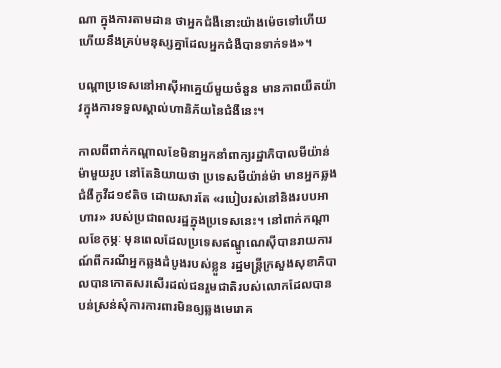ណា ក្នុងការតាមដាន ថាអ្នកជំងឺនោះយ៉ាងម៉េចទៅហើយ ហើយនឹងគ្រប់មនុស្សគ្នាដែលអ្នកជំងឺបានទាក់ទង»។

បណ្តាប្រទេសនៅអាស៊ីអាគ្នេយ៍មួយចំនួន មានភាពយឺតយ៉ាវក្នុងការទទួលស្គាល់ហានិភ័យនៃជំងឺនេះ។

កាលពីពាក់កណ្តាលខែមិនាអ្នកនាំពាក្យរដ្ឋាភិបាលមីយ៉ាន់ម៉ាមួយរូប នៅតែនិយាយថា ប្រទេសមីយ៉ាន់ម៉ា មានអ្នកឆ្លងជំងឺកូវីដ១៩តិច ដោយសារតែ «របៀបរស់នៅនិងរបបអាហារ» របស់ប្រជាពលរដ្ឋក្នុងប្រទេសនេះ។ នៅពាក់កណ្តាលខែកុម្ភៈ មុនពេលដែលប្រទេសឥណ្ឌូណេស៊ីបានរាយការណ៍ពីករណីអ្នកឆ្លងដំបូងរបស់ខ្លួន រដ្ឋមន្ត្រីក្រសួងសុខាភិបាលបានកោតសរសើរដល់ជនរួមជាតិរបស់លោកដែលបានបន់ស្រន់សុំការការពារមិនឲ្យឆ្លងមេរោគ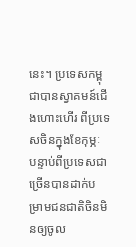នេះ។ ប្រទេសកម្ពុជាបានស្វាគមន៍ជើងហោះហើរ ពីប្រទេសចិនក្នុងខែកុម្ភៈ បន្ទាប់ពីប្រទេសជាច្រើនបានដាក់បម្រាមជនជាតិចិនមិនឲ្យចូល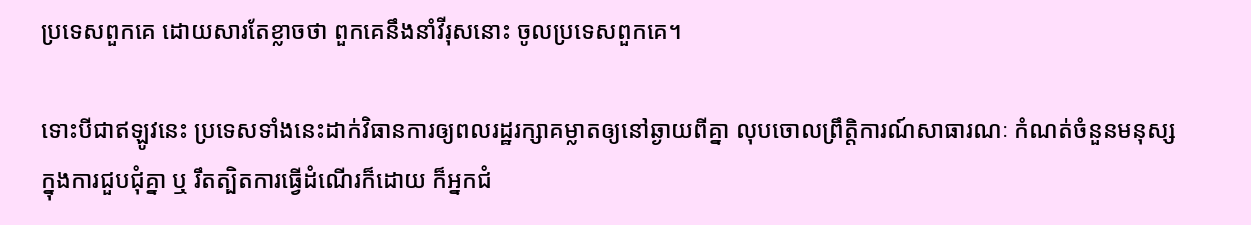ប្រទេសពួកគេ ដោយសារតែខ្លាចថា ពួកគេនឹងនាំវីរុសនោះ ចូលប្រទេសពួកគេ។

ទោះបីជាឥឡូវនេះ ប្រទេសទាំងនេះដាក់វិធានការឲ្យពលរដ្ឋរក្សាគម្លាតឲ្យនៅឆ្ងាយពីគ្នា លុបចោលព្រឹត្តិការណ៍សាធារណៈ កំណត់ចំនួនមនុស្សក្នុងការជួបជុំគ្នា ឬ រឹតត្បិតការធ្វើដំណើរក៏ដោយ ក៏អ្នកជំ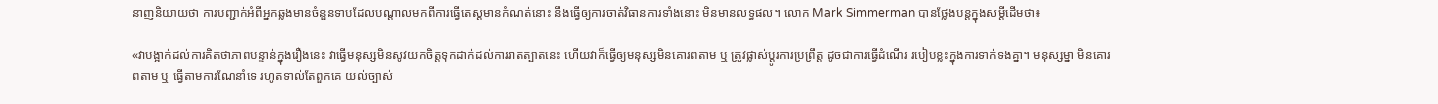នាញនិយាយថា ការបញ្ជាក់អំពីអ្នកឆ្លងមានចំនួនទាបដែលបណ្តាលមកពីការធ្វើតេស្តមានកំណត់នោះ នឹងធ្វើឲ្យការចាត់វិធានការទាំងនោះ មិនមានលទ្ធផល។ លោក Mark Simmerman បានថ្លែងបន្តក្នុងសម្តីដើមថា៖

«វាបង្អាក់ដល់ការគិតថាភាពបន្ទាន់ក្នុងរឿងនេះ វាធ្វើមនុស្សមិនសូវយកចិត្តទុកដាក់ដល់ការរាតត្បាតនេះ ហើយវាក៏ធ្វើឲ្យមនុស្សមិនគោរពតាម ឬ ត្រូវផ្លាស់ប្តូរការប្រព្រឹត្ត ដូចជាការធ្វើដំណើរ របៀបខ្លះក្នុងការទាក់ទងគ្នា។ មនុស្សម្នា មិនគោរពតាម ឬ ធ្វើតាមការណែនាំទេ រហូតទាល់តែពួកគេ យល់ច្បាស់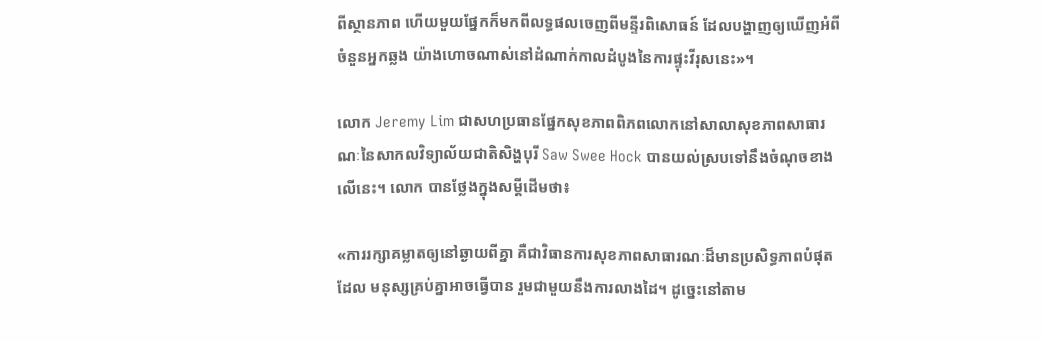ពីស្ថានភាព ហើយមួយផ្នែកក៏មកពីលទ្ធផលចេញពីមន្ទីរពិសោធន៍ ដែលបង្ហាញឲ្យឃើញអំពីចំនួនអ្នកឆ្លង យ៉ាងហោចណាស់នៅដំណាក់កាលដំបូងនៃការផ្ទុះវីរុសនេះ»។

លោក Jeremy Lim ជាសហប្រធានផ្នែកសុខភាពពិភពលោកនៅសាលាសុខភាពសាធារណៈនៃសាកលវិទ្យាល័យជាតិសិង្ហបុរី Saw Swee Hock បានយល់ស្របទៅនឹងចំណុចខាងលើនេះ។ លោក បានថ្លែងក្នុងសម្តីដើមថា៖

«ការរក្សាគម្លាតឲ្យនៅឆ្ងាយពីគ្នា គឺជាវិធានការសុខភាពសាធារណៈដ៏មានប្រសិទ្ធភាពបំផុតដែល មនុស្សគ្រប់គ្នាអាចធ្វើបាន រួមជាមួយនឹងការលាងដៃ។ ដូច្នេះនៅតាម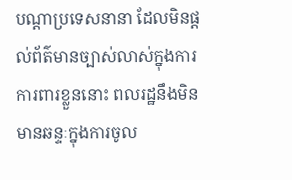បណ្តាប្រទេសនានា ដែលមិនផ្តល់ព័ត៌មានច្បាស់លាស់ក្នុងការការពារខ្លួននោះ ពលរដ្ឋនឹងមិនមានឆន្ទៈក្នុងការចូល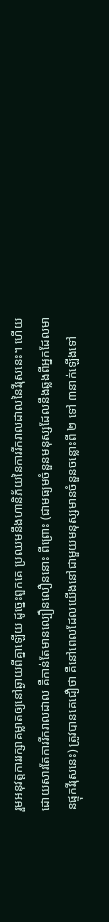រួមអនុវត្តការរក្សាគម្លាតឲ្យនៅឆ្ងាយពីគ្នាឡើយ ដូច្នេះពួកគេ ប្រឈមនឹងហានិភ័យនៃការរីករាលដាលនៃវីរុសនេះ។ ហើយដោយសារតែការរីករាលដាល គឺកាន់តែមានល្បឿនលឿននោះ ពីព្រោះ (ជាមធ្យមចំនួនមនុស្សដែលនឹងឆ្លងពីអ្នកដែលមានផ្ទុកវីរុសនេះ) ត្រូវបានគេជឿថា គឺនៅពេលដែលយើងនៅជាមួយមនុស្សមានចំនួនចន្លោះពី ២ ទៅ ៣នាក់ឡើងទៅ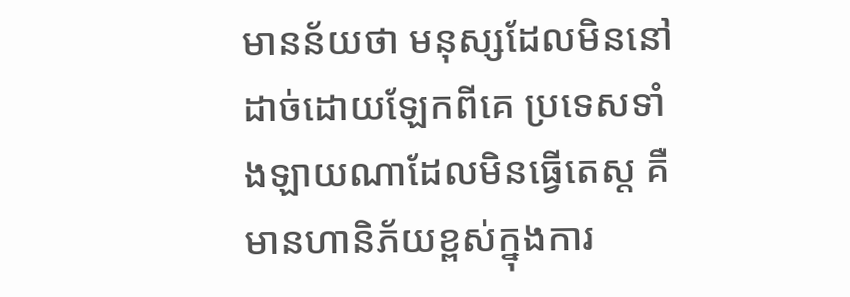មានន័យថា មនុស្សដែលមិននៅដាច់ដោយឡែកពីគេ ប្រទេសទាំងឡាយណាដែលមិនធ្វើតេស្ត គឺមានហានិភ័យខ្ពស់ក្នុងការ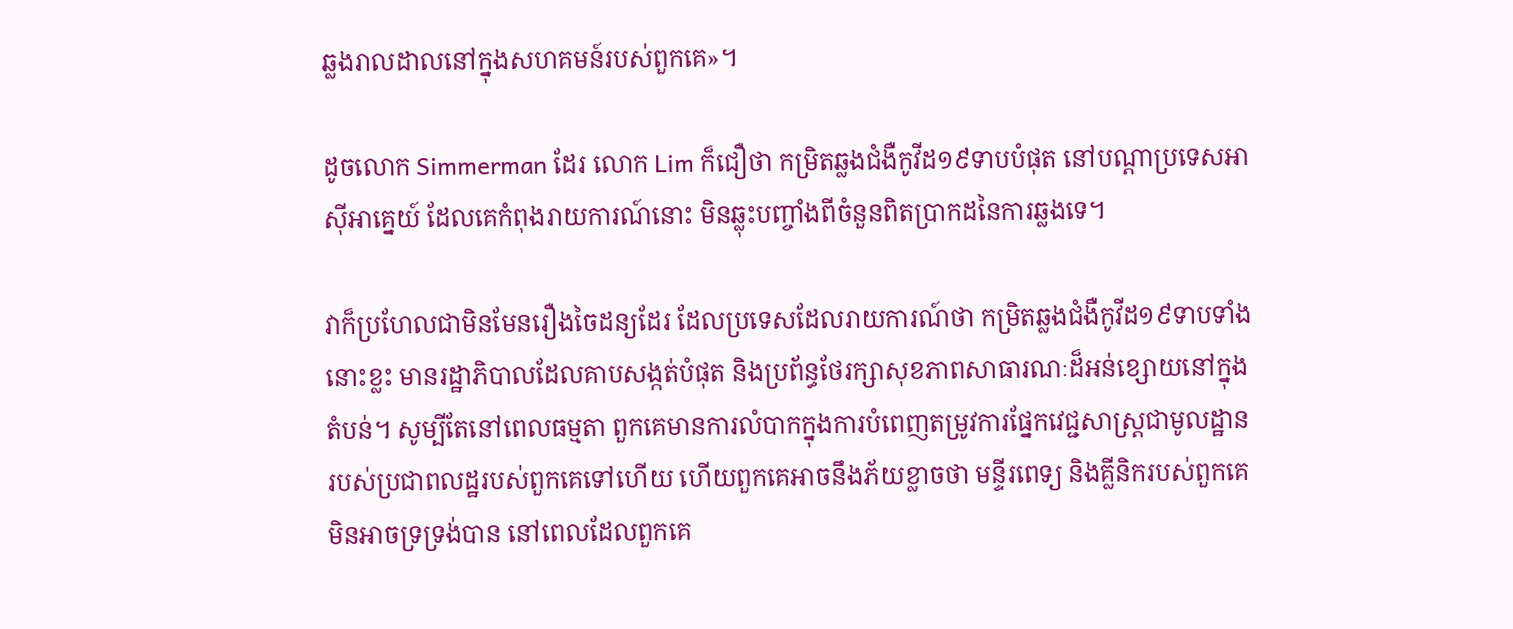ឆ្លងរាលដាលនៅក្នុងសហគមន៍របស់ពួកគេ»។

ដូចលោក Simmerman ដែរ លោក Lim ក៏ជឿថា កម្រិតឆ្លងជំងឺកូវីដ១៩ទាបបំផុត នៅបណ្តាប្រទេសអាស៊ីអាគ្នេយ៍ ដែលគេកំពុងរាយការណ៍នោះ មិនឆ្លុះបញ្ចាំងពីចំនួនពិតប្រាកដនៃការឆ្លងទេ។

វាក៏ប្រហែលជាមិនមែនរឿងចៃដន្យដែរ ដែលប្រទេសដែលរាយការណ៍ថា កម្រិតឆ្លងជំងឺកូវីដ១៩ទាបទាំងនោះខ្លះ មានរដ្ឋាភិបាលដែលគាបសង្កត់បំផុត និងប្រព័ន្ធថែរក្សាសុខភាពសាធារណៈដ៏អន់ខ្សោយនៅក្នុងតំបន់។ សូម្បីតែនៅពេលធម្មតា ពួកគេមានការលំបាកក្នុងការបំពេញតម្រូវការផ្នែកវេជ្ជសាស្រ្តជាមូលដ្ឋានរបស់ប្រជាពលដ្ឋរបស់ពួកគេទៅហើយ ហើយពួកគេអាចនឹងភ័យខ្លាចថា មន្ទីរពេទ្យ និងគ្លីនិករបស់ពួកគេ មិនអាចទ្រទ្រង់បាន នៅពេលដែលពួកគេ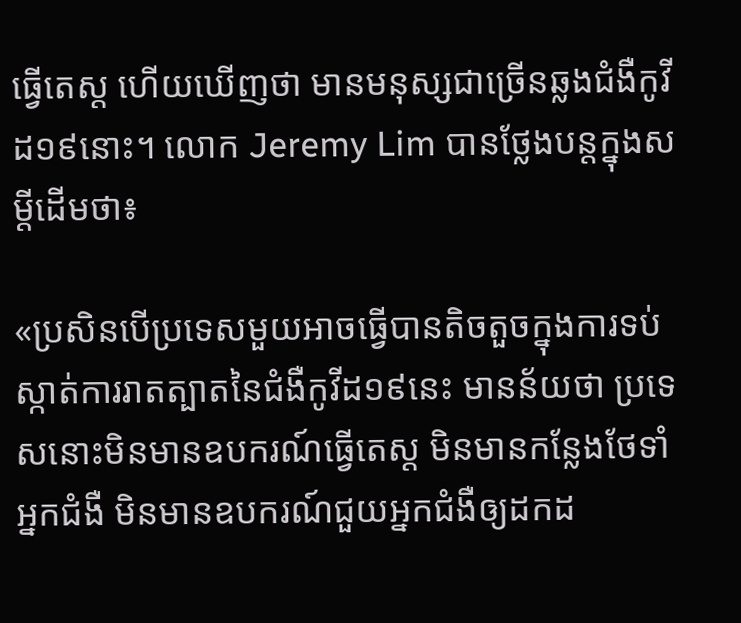ធ្វើតេស្ត ហើយឃើញថា មានមនុស្សជាច្រើនឆ្លងជំងឺកូវីដ១៩នោះ។ លោក Jeremy Lim បានថ្លែងបន្តក្នុងសម្តីដើមថា៖

«ប្រសិនបើប្រទេសមួយអាចធ្វើបានតិចតួចក្នុងការទប់ស្កាត់ការរាតត្បាតនៃជំងឺកូវីដ១៩នេះ មានន័យថា ប្រទេសនោះមិនមានឧបករណ៍ធ្វើតេស្ត មិនមានកន្លែងថែទាំអ្នកជំងឺ មិនមានឧបករណ៍ជួយអ្នកជំងឺឲ្យដកដ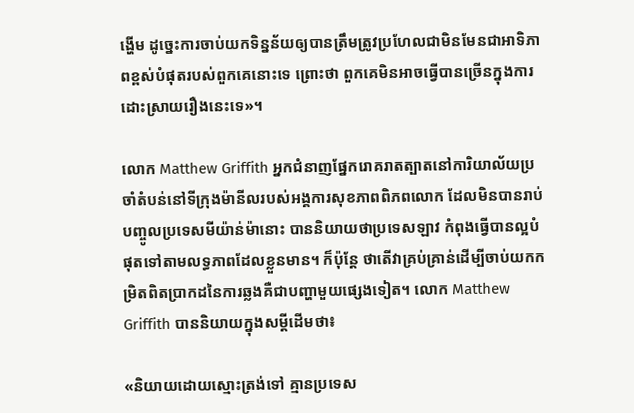ង្ហើម ដូច្នេះការចាប់យកទិន្នន័យឲ្យបានត្រឹមត្រូវប្រហែលជាមិនមែនជាអាទិភាពខ្ពស់បំផុតរបស់ពួកគេនោះទេ ព្រោះថា ពួកគេមិនអាចធ្វើបានច្រើនក្នុងការដោះស្រាយរឿងនេះទេ»។

លោក Matthew Griffith អ្នកជំនាញផ្នែករោគរាតត្បាតនៅការិយាល័យប្រចាំតំបន់នៅទីក្រុងម៉ានីលរបស់អង្គការសុខភាពពិភពលោក ដែលមិនបានរាប់បញ្ចូលប្រទេសមីយ៉ាន់ម៉ានោះ បាននិយាយថាប្រទេសឡាវ កំពុងធ្វើបានល្អបំផុតទៅតាមលទ្ធភាពដែលខ្លួនមាន។ ក៏ប៉ុន្តែ ថាតើវាគ្រប់គ្រាន់ដើម្បីចាប់យកកម្រិតពិតប្រាកដនៃការឆ្លងគឺជាបញ្ហាមួយផ្សេងទៀត។ លោក Matthew Griffith បាននិយាយក្នុងសម្តីដើមថា៖

«និយាយដោយស្មោះត្រង់ទៅ គ្មានប្រទេស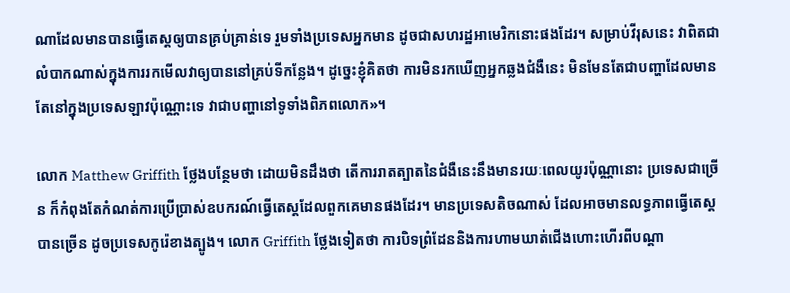ណាដែលមានបានធ្វើតេស្តឲ្យបានគ្រប់គ្រាន់ទេ រួមទាំងប្រទេសអ្នកមាន ដូចជាសហរដ្ឋអាមេរិកនោះផងដែរ។ សម្រាប់វីរុសនេះ វាពិតជាលំបាកណាស់ក្នុងការរកមើលវាឲ្យបាននៅគ្រប់ទីកន្លែង។ ដូច្នេះខ្ញុំគិតថា ការមិនរកឃើញអ្នកឆ្លងជំងឺនេះ មិនមែនតែជាបញ្ហាដែលមានតែនៅក្នុងប្រទេសឡាវប៉ុណ្ណោះទេ វាជាបញ្ហានៅទូទាំងពិភពលោក»។

លោក Matthew Griffith ថ្លែងបន្ថែមថា ដោយមិនដឹងថា តើការរាតត្បាតនៃជំងឺនេះនឹងមានរយៈពេលយូរប៉ុណ្ណានោះ ប្រទេសជាច្រើន ក៏កំពុងតែកំណត់ការប្រើប្រាស់ឧបករណ៍ធ្វើតេស្តដែលពួកគេមានផងដែរ។ មានប្រទេសតិចណាស់ ដែលអាចមានលទ្ធភាពធ្វើតេស្តបានច្រើន ដូចប្រទេសកូរ៉េខាងត្បូង។ លោក Griffith ថ្លែងទៀតថា ការបិទព្រំដែននិងការហាមឃាត់ជើងហោះហើរពីបណ្តា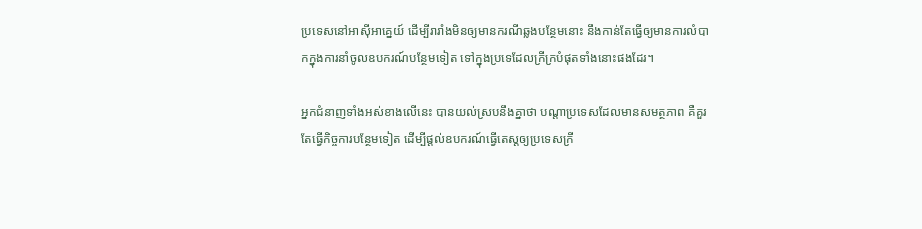ប្រទេសនៅអាស៊ីអាគ្នេយ៍ ដើម្បីរារាំងមិនឲ្យមានករណីឆ្លងបន្ថែមនោះ នឹងកាន់តែធ្វើឲ្យមានការលំបាកក្នុងការនាំចូលឧបករណ៍បន្ថែមទៀត ទៅក្នុងប្រទេដែលក្រីក្របំផុតទាំងនោះផងដែរ។

អ្នកជំនាញទាំងអស់ខាងលើនេះ បានយល់ស្របនឹងគ្នាថា បណ្តាប្រទេសដែលមានសមត្ថភាព គឺគួរតែធ្វើកិច្ចការបន្ថែមទៀត ដើម្បីផ្តល់ឧបករណ៍ធ្វើតេស្តឲ្យប្រទេសក្រី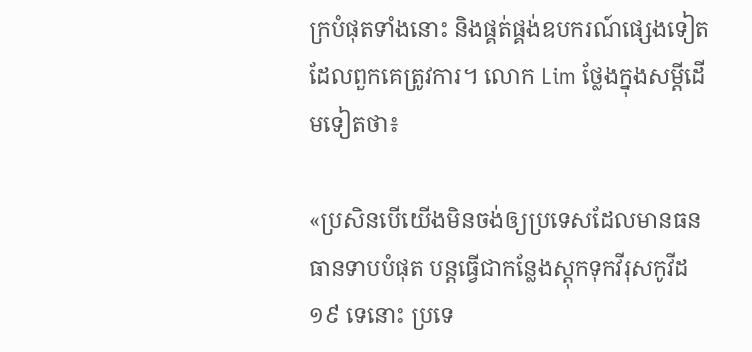ក្របំផុតទាំងនោះ និងផ្គត់ផ្គង់ឧបករណ៍ផ្សេងទៀត ដែលពួកគេត្រូវការ។ លោក Lim ថ្លែងក្នុងសម្តីដើមទៀតថា៖

«ប្រសិនបើយើងមិនចង់ឲ្យប្រទេសដែលមានធនធានទាបបំផុត បន្តធ្វើជាកន្លែងស្តុកទុកវីរុសកូវីដ១៩ ទេនោះ ប្រទេ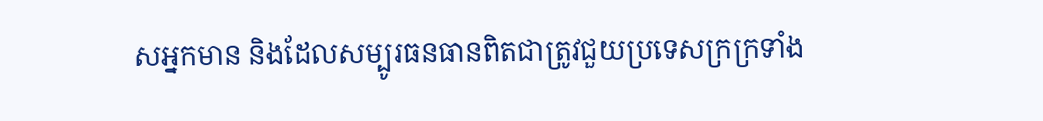សអ្នកមាន និងដែលសម្បូរធនធានពិតជាត្រូវជួយប្រទេសក្រក្រទាំង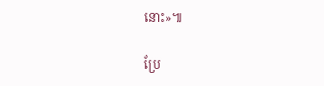នោះ»៕

ប្រែ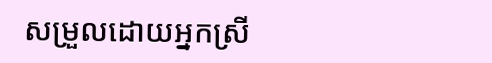សម្រួលដោយអ្នកស្រី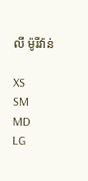លី ម៉ូរីវ៉ាន់

XS
SM
MD
LG